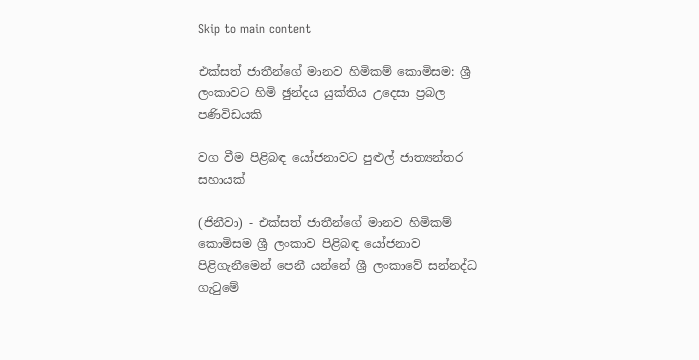Skip to main content

එක්සත් ජාතීන්ගේ මානව හිමිකම් කොමිසම: ශ්‍රී ලංකාවට හිමි ඡුන්දය යුක්තිය උදෙසා ප්‍රබල පණිවිඩයකි

වග වීම පිළිබඳ යෝජනාවට පුළුල් ජාත්‍යන්තර සහායක්

(ජිනීවා) - එක්සත් ජාතීන්ගේ මානව හිමිකම් කොමිසම ශ්‍රී ලංකාව පිළිබඳ යෝජනාව පිළිගැනීමෙන් පෙනී යන්නේ ශ්‍රී ලංකාවේ සන්නද්ධ ගැටුමේ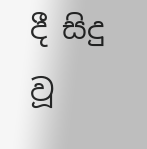දී සිදු වූ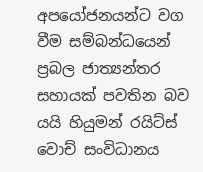අපයෝජනයන්ට වග වීම සම්බන්ධයෙන් ප්‍රබල ජාත්‍යන්තර සහායක් පවතින බව යයි හියුමන් රයිට්ස් වොච් සංවිධානය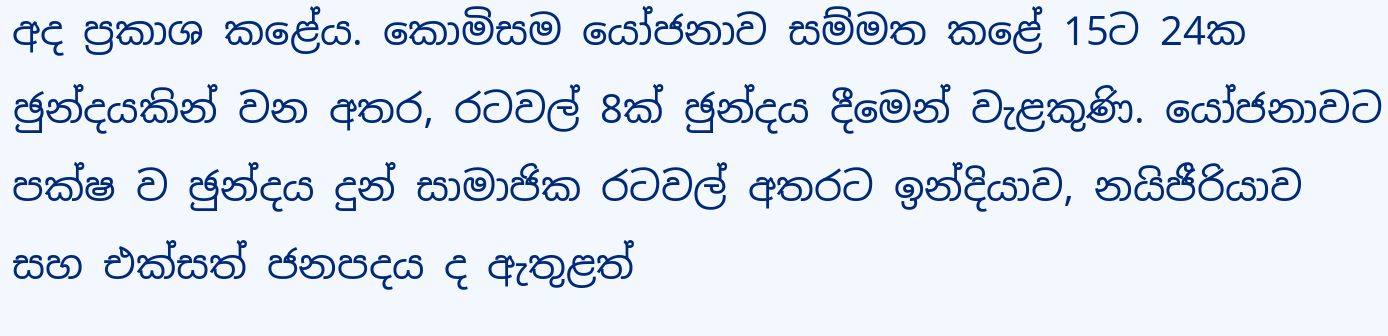අද ප්‍රකාශ කළේය. කොමිසම යෝජනාව සම්මත කළේ 15ට 24ක ඡුන්දයකින් වන අතර, රටවල් 8ක් ඡුන්දය දීමෙන් වැළකුණි. යෝජනාවට පක්ෂ ව ඡුන්දය දුන් සාමාජික රටවල් අතරට ඉන්දියාව, නයිජීරියාව සහ එක්සත් ජනපදය ද ඇතුළත්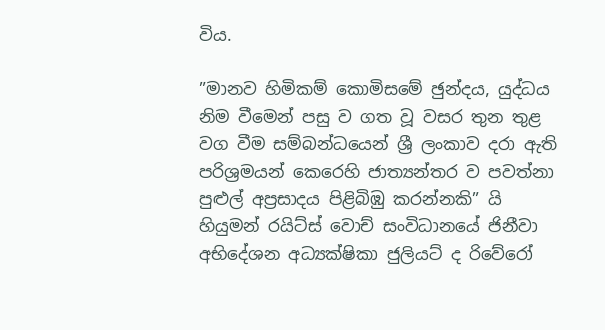විය.

”මානව හිමිකම් කොමිසමේ ඡුන්දය, යුද්ධය නිම වීමෙන් පසු ව ගත වූ වසර තුන තුළ වග වීම සම්බන්ධයෙන් ශ්‍රී ලංකාව දරා ඇති පරිශ්‍රමයන් කෙරෙහි ජාත්‍යන්තර ව පවත්නා පුළුල් අප්‍රසාදය පිළිබිඹු කරන්නකි” යි හියුමන් රයිට්ස් වොච් සංවිධානයේ ජිනීවා අභිදේශන අධ්‍යක්ෂිකා ජුලියට් ද රිවේරෝ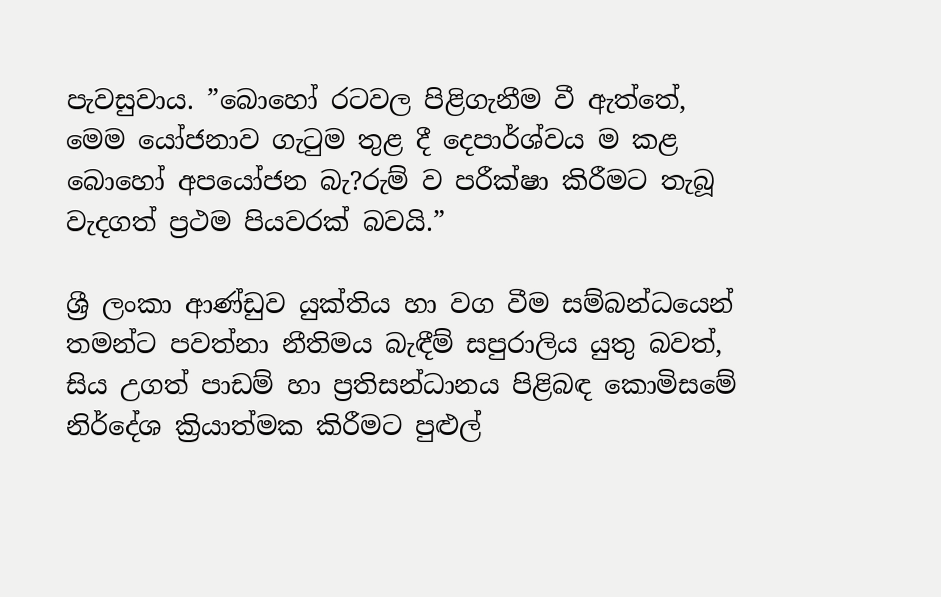පැවසුවාය. ”බොහෝ රටවල පිළිගැනීම වී ඇත්තේ, මෙම යෝජනාව ගැටුම තුළ දී දෙපාර්ශ්වය ම කළ බොහෝ අපයෝජන බැ?රුම් ව පරීක්ෂා කිරීමට තැබූ වැදගත් ප්‍රථම පියවරක් බවයි.”

ශ්‍රී ලංකා ආණ්ඩුව යුක්තිය හා වග වීම සම්බන්ධයෙන් තමන්ට පවත්නා නීතිමය බැඳීම් සපුරාලිය යුතු බවත්, සිය උගත් පාඩම් හා ප්‍රතිසන්ධානය පිළිබඳ කොමිසමේ නිර්දේශ ක්‍රියාත්මක කිරීමට පුළුල්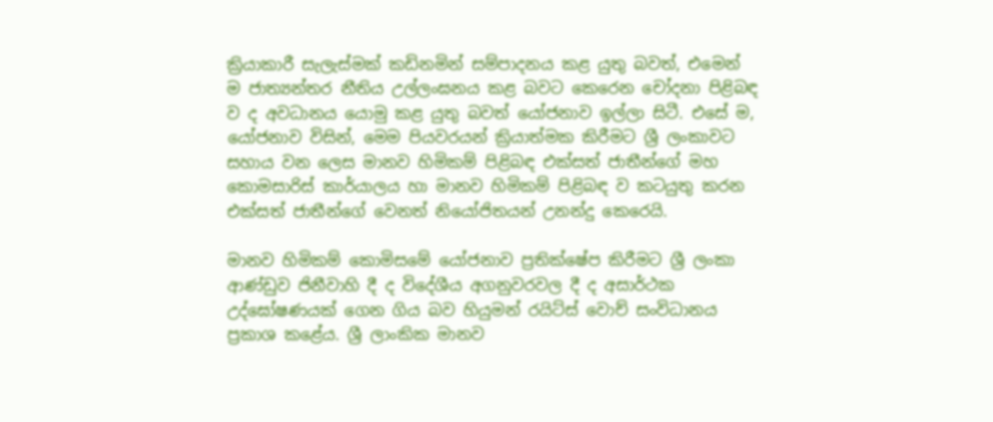ක්‍රියාකාරී සැලැස්මක් කඩිනමින් සම්පාදනය කළ යුතු බවත්, එමෙන් ම ජාත්‍යන්තර නීතිය උල්ලංඝනය කළ බවට කෙරෙන චෝදනා පිළිබඳ ව ද අවධානය යොමු කළ යුතු බවත් යෝජනාව ඉල්ලා සිටී. එසේ ම, යෝජනාව විසින්, මෙම පියවරයන් ක්‍රියාත්මක කිරීමට ශ්‍රී ලංකාවට සහාය වන ලෙස මානව හිමිකම් පිළිබඳ එක්සත් ජාතීන්ගේ මහ කොමසාරිස් කාර්යාලය හා මානව හිමිකම් පිළිබඳ ව කටයුතු කරන එක්සත් ජාතීන්ගේ වෙනත් නියෝජිතයන් උනන්දු කෙරෙයි.

මානව හිමිකම් කොමිසමේ යෝජනාව ප්‍රතික්ෂේප කිරීමට ශ්‍රී ලංකා ආණ්ඩුව ජිනීවාහි දී ද විදේශීය අගනුවරවල දී ද අසාර්ථක උද්ඝෝෂණයක් ගෙන ගිය බව හියුමන් රයිට්ස් වොච් සංවිධානය ප්‍රකාශ කළේය. ශ්‍රී ලාංකික මානව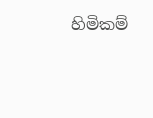හිමිකම්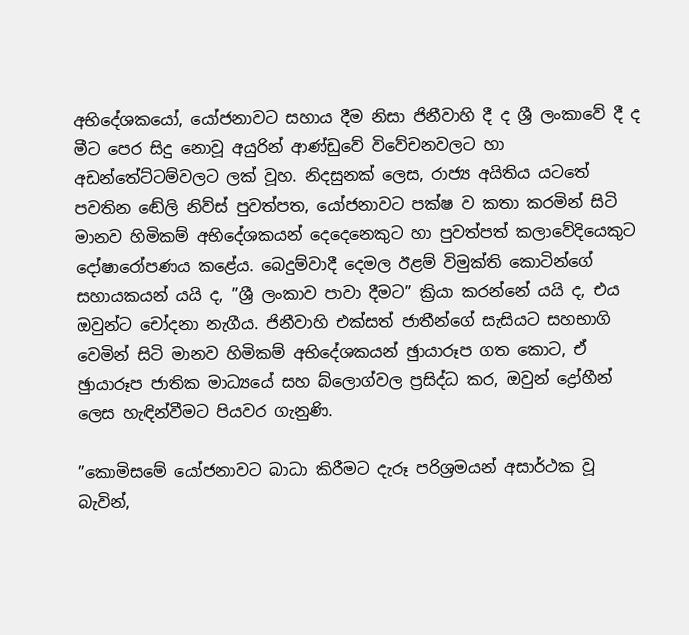අභිදේශකයෝ, යෝජනාවට සහාය දීම නිසා ජිනීවාහි දී ද ශ්‍රී ලංකාවේ දී ද මීට පෙර සිදු නොවූ අයුරින් ආණ්ඩුවේ විවේචනවලට හා අඩන්තේට්ටම්වලට ලක් වූහ. නිදසුනක් ලෙස, රාජ්‍ය අයිතිය යටතේ පවතින ඬේලි නිව්ස් පුවත්පත, යෝජනාවට පක්ෂ ව කතා කරමින් සිටි මානව හිමිකම් අභිදේශකයන් දෙදෙනෙකුට හා පුවත්පත් කලාවේදියෙකුට දෝෂාරෝපණය කළේය. බෙදුම්වාදී දෙමල ඊළම් විමුක්ති කොටින්ගේ සහායකයන් යයි ද, ”ශ්‍රී ලංකාව පාවා දීමට” ක්‍රියා කරන්නේ යයි ද, එය ඔවුන්ට චෝදනා නැගීය. ජිනීවාහි එක්සත් ජාතීන්ගේ සැසියට සහභාගි වෙමින් සිටි මානව හිමිකම් අභිදේශකයන් ඡුායාරූප ගත කොට, ඒ ඡුායාරූප ජාතික මාධ්‍යයේ සහ බ්ලොග්වල ප්‍රසිද්ධ කර, ඔවුන් ද්‍රෝහීන් ලෙස හැඳින්වීමට පියවර ගැනුණි.

”කොමිසමේ යෝජනාවට බාධා කිරීමට දැරූ පරිශ්‍රමයන් අසාර්ථක වූ බැවින්,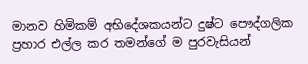මානව හිමිකම් අභිදේශකයන්ට දුෂ්ට පෞද්ගලික ප්‍රහාර එල්ල කර තමන්ගේ ම පුරවැසියන්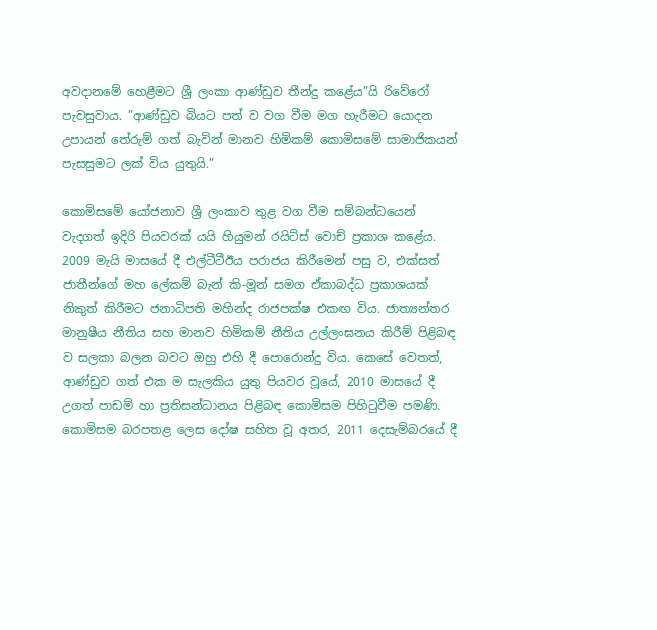අවදානමේ හෙළීමට ශ්‍රී ලංකා ආණ්ඩුව තීන්දු කළේය”යි රිවේරෝ පැවසුවාය. ”ආණ්ඩුව බියට පත් ව වග වීම මග හැරීමට යොදන උපායන් තේරුම් ගත් බැවින් මානව හිමිකම් කොමිසමේ සාමාජිකයන් පැසසුමට ලක් විය යුතුයි.”

කොමිසමේ යෝජනාව ශ්‍රී ලංකාව තුළ වග වීම සම්බන්ධයෙන් වැදගත් ඉදිරි පියවරක් යයි හියුමන් රයිට්ස් වොච් ප්‍රකාශ කළේය. 2009 මැයි මාසයේ දී එල්ටීටීඊය පරාජය කිරීමෙන් පසු ව, එක්සත් ජාතීන්ගේ මහ ලේකම් බැන් කි-මූන් සමග ඒකාබද්ධ ප්‍රකාශයක් නිකුත් කිරීමට ජනාධිපති මහින්ද රාජපක්ෂ එකඟ විය. ජාත්‍යන්තර මානුෂීය නීතිය සහ මානව හිමිකම් නීතිය උල්ලංඝනය කිරීම් පිළිබඳ ව සලකා බලන බවට ඔහු එහි දී පොරොන්දු විය. කෙසේ වෙතත්, ආණ්ඩුව ගත් එක ම සැලකිය යුතු පියවර වූයේ, 2010 මාසයේ දී උගත් පාඩම් හා ප්‍රතිසන්ධානය පිළිබඳ කොමිසම පිහිටුවීම පමණි. කොමිසම බරපතළ ලෙස දෝෂ සහිත වූ අතර, 2011 දෙසැම්බරයේ දී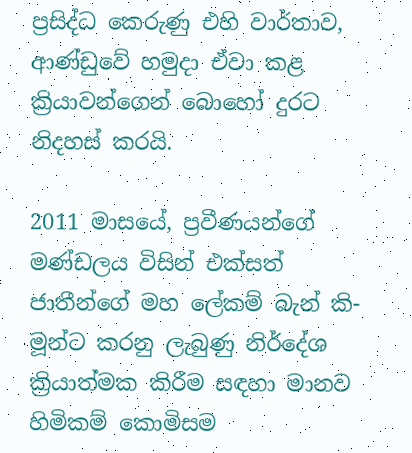ප්‍රසිද්ධ කෙරුණු එහි වාර්තාව, ආණ්ඩුවේ හමුදා ඒවා කළ ක්‍රියාවන්ගෙන් බොහෝ දුරට නිදහස් කරයි.

2011 මාසයේ, ප්‍රවීණයන්ගේ මණ්ඩලය විසින් එක්සත් ජාතීන්ගේ මහ ලේකම් බැන් කි-මූන්ට කරනු ලැබුණු නිර්දේශ ක්‍රියාත්මක කිරීම සඳහා මානව හිමිකම් කොමිසම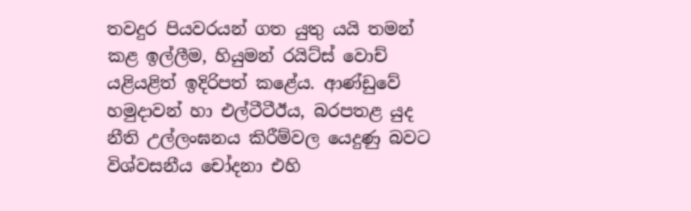තවදුර පියවරයන් ගත යුතු යයි තමන් කළ ඉල්ලීම, හියුමන් රයිට්ස් වොච් යළියළිත් ඉදිරිපත් කළේය. ආණ්ඩුවේ හමුදාවන් හා එල්ටීටීඊය, බරපතළ යුද නීති උල්ලංඝනය කිරීම්වල යෙදුණු බවට විශ්වසනීය චෝදනා එහි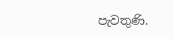පැවතුණි.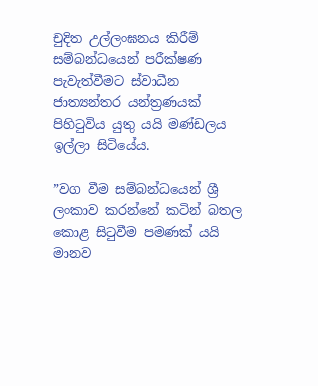චුදිත උල්ලංඝනය කිරීම් සම්බන්ධයෙන් පරීක්ෂණ පැවැත්වීමට ස්වාධීන ජාත්‍යන්තර යන්ත්‍රණයක් පිහිටුවිය යුතු යයි මණ්ඩලය ඉල්ලා සිටියේය.

”වග වීම සම්බන්ධයෙන් ශ්‍රී ලංකාව කරන්නේ කටින් බතල කොළ සිටුවීම පමණක් යයි මානව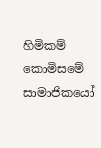හිමිකම් කොමිසමේ සාමාජිකයෝ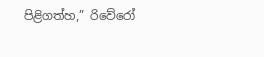පිළිගත්හ,” රිවේරෝ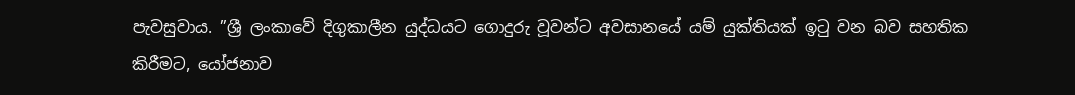පැවසුවාය. ”ශ්‍රී ලංකාවේ දිගුකාලීන යුද්ධයට ගොදුරු වූවන්ට අවසානයේ යම් යුක්තියක් ඉටු වන බව සහතික කිරීමට, යෝජනාව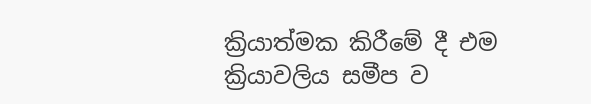ක්‍රියාත්මක කිරීමේ දී එම ක්‍රියාවලිය සමීප ව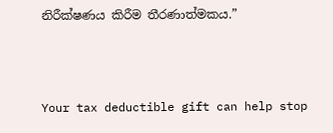නිරීක්ෂණය කිරීම තීරණාත්මකය.”



Your tax deductible gift can help stop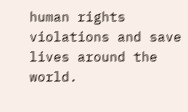human rights violations and save lives around the world.